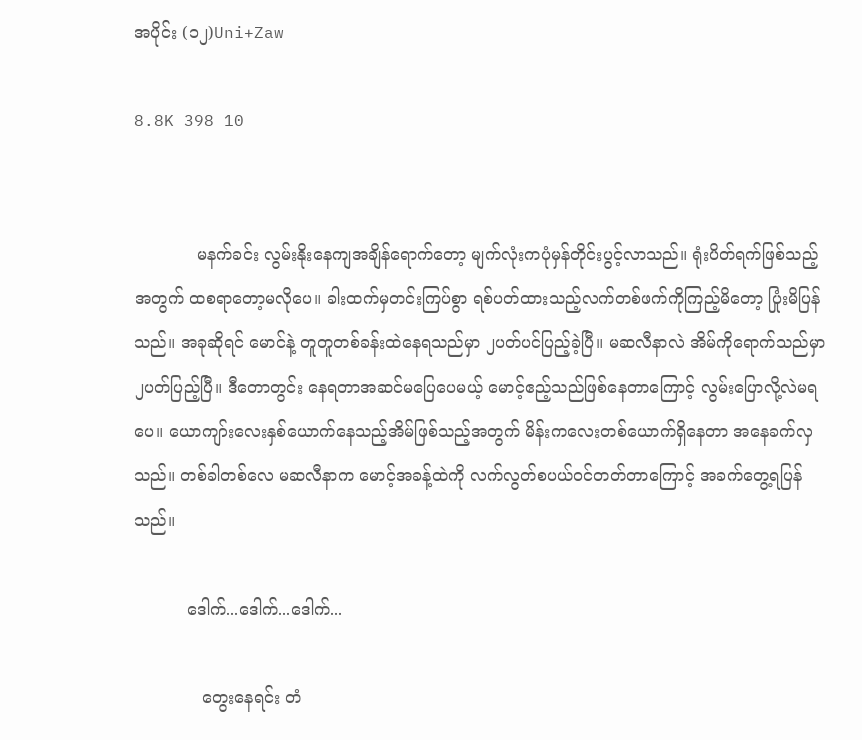အပိုင်း (၁၂)Uni+Zaw

8.8K 398 10


            မနက်ခင်း လွမ်းနိုးနေကျအချိန်ရောက်တော့ မျက်လုံးကပုံမှန်တိုင်းပွင့်လာသည်။ ရုံးပိတ်ရက်ဖြစ်သည့်အတွက် ထစရာတော့မလိုပေ။ ခါးထက်မှတင်းကြပ်စွာ ရစ်ပတ်ထားသည့်လက်တစ်ဖက်ကိုကြည့်မိတော့ ပြုံးမိပြန်သည်။ အခုဆိုရင် မောင်နဲ့ တူတူတစ်ခန်းထဲနေရသည်မှာ ၂ပတ်ပင်ပြည့်ခဲ့ပြီ။ မဆလီနာလဲ အိမ်ကိုရောက်သည်မှာ ၂ပတ်ပြည့်ပြီ။ ဒီတောတွင်း နေရတာအဆင်မပြေပေမယ့် မောင့်ဧည့်သည်ဖြစ်နေတာကြောင့် လွမ်းပြောလို့လဲမရပေ။ ယောကျာ်းလေးနှစ်ယောက်နေသည့်အိမ်ဖြစ်သည့်အတွက် မိန်းကလေးတစ်ယောက်ရှိနေတာ အနေခက်လှသည်။ တစ်ခါတစ်လေ မဆလီနာက မောင့်အခန့်ထဲကို လက်လွတ်စပယ်ဝင်တတ်တာကြောင့် အခက်တွေ့ရပြန်သည်။

          ဒေါက်...ဒေါက်...ဒေါက်...

             တွေးနေရင်း တံ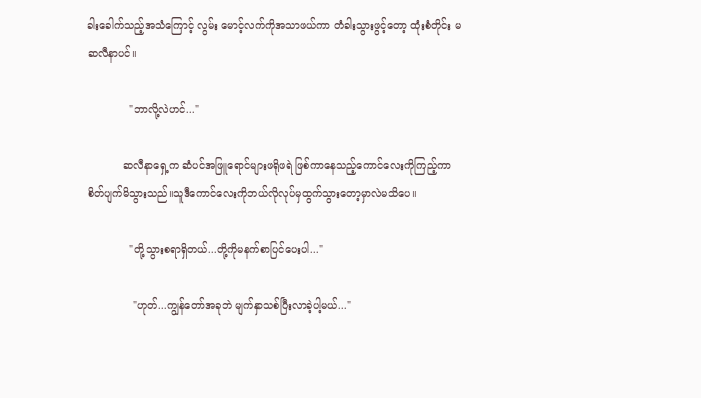ခါးခေါက်သည့်အသံကြောင့် လွမ်း မောင့်လက်ကိုအသာဖယ်ကာ တံခါးသွားဖွင့်တော့ ထုံးစံတိုင်း မဆလီနာပင်။

             "ဘာလို့လဲဟင်..."

           ဆလီနာရှေ့က ဆံပင်အဖြူရောင်များဖရိုဖရဲ ဖြစ်ကာနေသည့်ကောင်လေးကိုကြည့်ကာ စိတ်ပျက်မိသွားသည်။သူဒီကောင်လေးကိုဘယ်လိုလုပ်မှထွက်သွားတော့မှာလဲမသိပေ။

             "တို့သွားစရာရှိတယ်...တို့ကိုမနက်စာပြင်ပေးပါ..."

              "ဟုတ်...ကျွန်တော်အခုဘဲ မျက်နှာသစ်ပြီးလာခဲ့ပါ့မယ်..."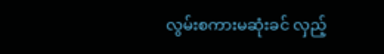လွမ်းစကားမဆုံးခင် လှည့်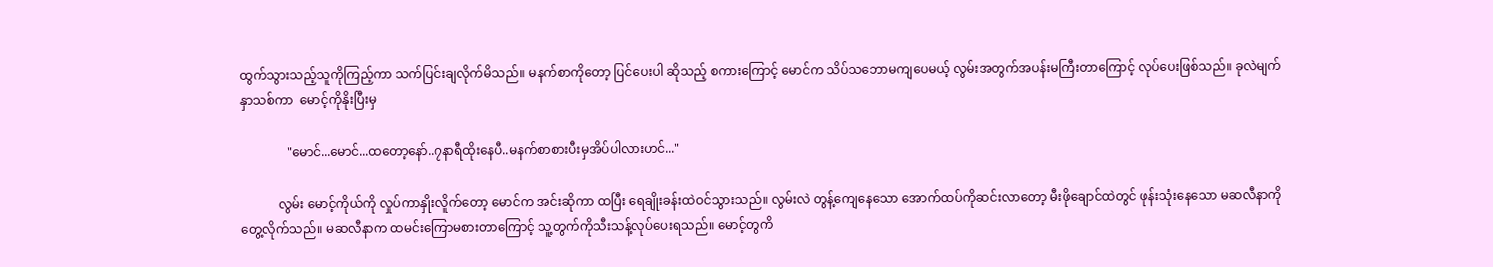ထွက်သွားသည့်သူကိုကြည့်ကာ သက်ပြင်းချလိုက်မိသည်။ မနက်စာကိုတော့ ပြင်ပေးပါ ဆိုသည့် စကားကြောင့် မောင်က သိပ်သဘောမကျပေမယ့် လွမ်းအတွက်အပန်းမကြီးတာကြောင့် လုပ်ပေးဖြစ်သည်။ ခုလဲမျက်နှာသစ်ကာ  မောင့်ကိုနိုးပြီးမှ

               "မောင်...မောင်...ထတော့နော်..၇နာရီထိုးနေပီ..မနက်စာစားပီးမှအိပ်ပါလားဟင်..."

            လွမ်း မောင့်ကိုယ်ကို လှုပ်ကာနှိုးလိူက်တော့ မောင်က အင်းဆိုကာ ထပြီး ရေချိုးခန်းထဲဝင်သွားသည်။ လွမ်းလဲ တွန့်ကျေနေသော အောက်ထပ်ကိုဆင်းလာတော့ မီးဖိုချောင်ထဲတွင် ဖုန်းသုံးနေသော မဆလီနာကိုတွေ့လိုက်သည်။ မဆလီနာက ထမင်းကြောမစားတာကြောင့် သူ့တွက်ကိုသီးသန့်လုပ်ပေးရသည်။ မောင့်တွကိ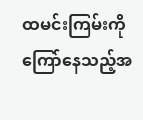ထမင်းကြမ်းကို ကြော်နေသည့်အ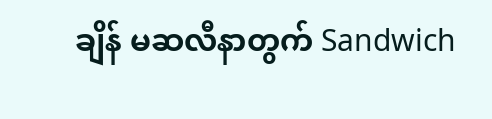ချိန် မဆလီနာတွက် Sandwich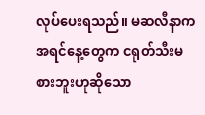လုပ်ပေးရသည်။ မဆလီနာက အရင်နေ့တွေက ငရုတ်သီးမစားဘူးဟုဆိုသော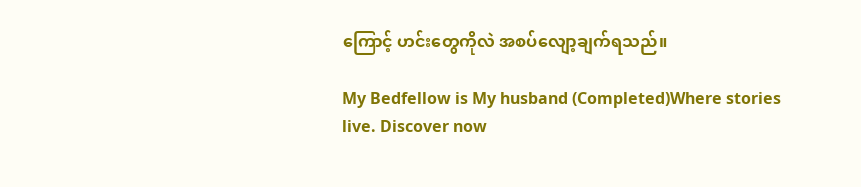ကြောင့် ဟင်းတွေကိုလဲ အစပ်လျော့ချက်ရသည်။

My Bedfellow is My husband (Completed)Where stories live. Discover now